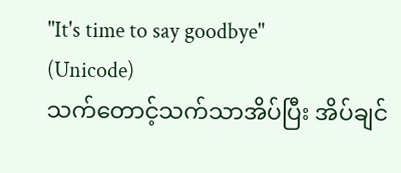"It's time to say goodbye"
(Unicode)
သက်တောင့်သက်သာအိပ်ပြီး အိပ်ချင်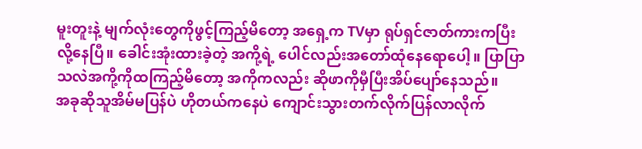မူးတူးနဲ့ မျက်လုံးတွေကိုဖွင့်ကြည့်မိတော့ အရှေ့က TVမှာ ရုပ်ရှင်ဇာတ်ကားကပြီးလို့နေပြီ။ ခေါင်းအုံးထားခဲ့တဲ့ အကို့ရဲ့ ပေါင်လည်းအတော်ထုံနေရောပေါ့။ ပြာပြာသလဲအကို့ကိုထကြည့်မိတော့ အကိုကလည်း ဆိုဖာကိုမှီပြီးအိပ်ပျော်နေသည်။
အခုဆိုသူအိမ်မပြန်ပဲ ဟိုတယ်ကနေပဲ ကျောင်းသွားတက်လိုက်ပြန်လာလိုက်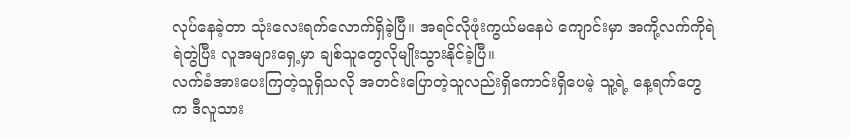လုပ်နေခဲ့တာ သုံးလေးရက်လောက်ရှိခဲ့ပြီ။ အရင်လိုဖုံးကွယ်မနေပဲ ကျောင်းမှာ အကို့လက်ကိုရဲရဲတွဲပြီး လူအများရှေ့မှာ ချစ်သူတွေလိုမျိုးသွားနိုင်ခဲ့ပြီ။
လက်ခံအားပေးကြတဲ့သူရှိသလို အတင်းပြောတဲ့သူလည်းရှိကောင်းရှိပေမဲ့ သူ့ရဲ့ နေ့ရက်တွေက ဒီလူသား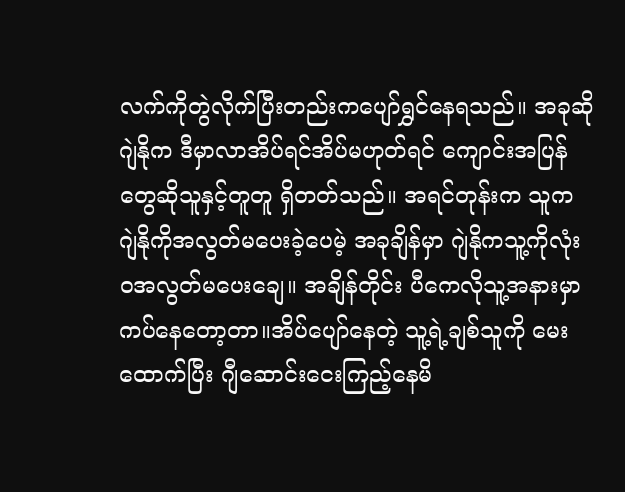လက်ကိုတွဲလိုက်ပြီးတည်းကပျော်ရွှင်နေရသည်။ အခုဆို ဂျဲနိုက ဒီမှာလာအိပ်ရင်အိပ်မဟုတ်ရင် ကျောင်းအပြန်တွေဆိုသူနှင့်တူတူ ရှိတတ်သည်။ အရင်တုန်းက သူက ဂျဲနိုကိုအလွတ်မပေးခဲ့ပေမဲ့ အခုချိန်မှာ ဂျဲနိုကသူ့ကိုလုံးဝအလွတ်မပေးချေ။ အချိန်တိုင်း ပီကေလိုသူ့အနားမှာ ကပ်နေတော့တာ။အိပ်ပျော်နေတဲ့ သူ့ရဲ့ချစ်သူကို မေးထောက်ပြီး ဂျီဆောင်းငေးကြည့်နေမိ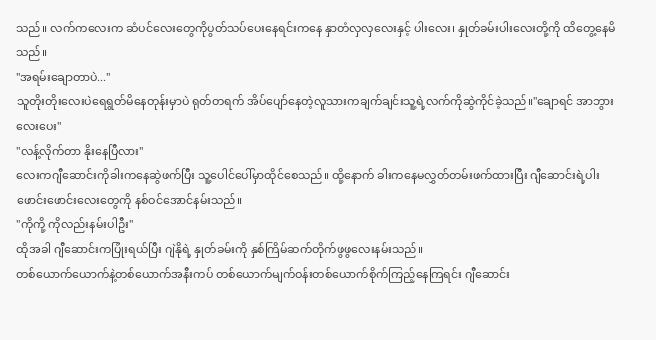သည်။ လက်ကလေးက ဆံပင်လေးတွေကိုပွတ်သပ်ပေးနေရင်းကနေ နှာတံလှလှလေးနှင့် ပါးလေး၊ နှုတ်ခမ်းပါးလေးတို့ကို ထိတွေ့နေမိသည်။
"အရမ်းချောတာပဲ..."
သူတိုးတိုးလေးပဲရေရွတ်မိနေတုန်းမှာပဲ ရုတ်တရက် အိပ်ပျော်နေတဲ့လူသားကချက်ချင်းသူ့ရဲ့လက်ကိုဆွဲကိုင်ခဲ့သည်။"ချောရင် အာဘွားလေးပေး"
"လန့်လိုက်တာ နိုးနေပြီလား"
လေးကဂျီဆောင်းကိုခါးကနေဆွဲဖက်ပြီး သူ့ပေါင်ပေါ်မှာထိုင်စေသည်။ ထို့နောက် ခါးကနေမလွှတ်တမ်းဖက်ထားပြီး ဂျီဆောင်းရဲ့ပါးဖောင်းဖောင်းလေးတွေကို နစ်ဝင်အောင်နမ်းသည်။
"ကိုကို့ ကိုလည်းနမ်းပါဦး"
ထိုအခါ ဂျီဆောင်းကပြုံးရယ်ပြီး ဂျဲနိုရဲ့ နှုတ်ခမ်းကို နှစ်ကြိမ်ဆက်တိုက်ဖွဖွလေးနမ်းသည်။
တစ်ယောက်ယောက်နဲ့တစ်ယောက်အနီးကပ် တစ်ယောက်မျက်ဝန်းတစ်ယောက်စိုက်ကြည့်နေကြရင်း ဂျီဆောင်း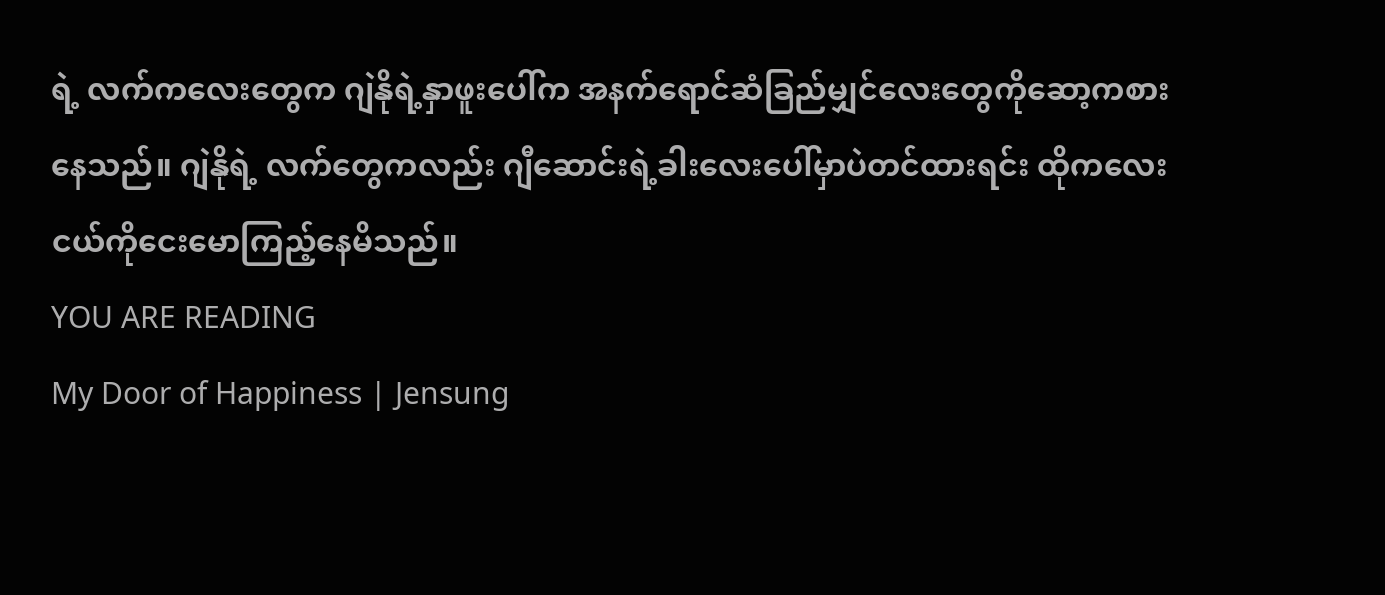ရဲ့ လက်ကလေးတွေက ဂျဲနိုရဲ့နှာဖူးပေါ်က အနက်ရောင်ဆံခြည်မျှင်လေးတွေကိုဆော့ကစားနေသည်။ ဂျဲနိုရဲ့ လက်တွေကလည်း ဂျီဆောင်းရဲ့ခါးလေးပေါ်မှာပဲတင်ထားရင်း ထိုကလေးငယ်ကိုငေးမောကြည့်နေမိသည်။
YOU ARE READING
My Door of Happiness | Jensung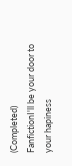(Completed)
FanfictionI'll be your door to your hapiness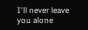I'll never leave you alone